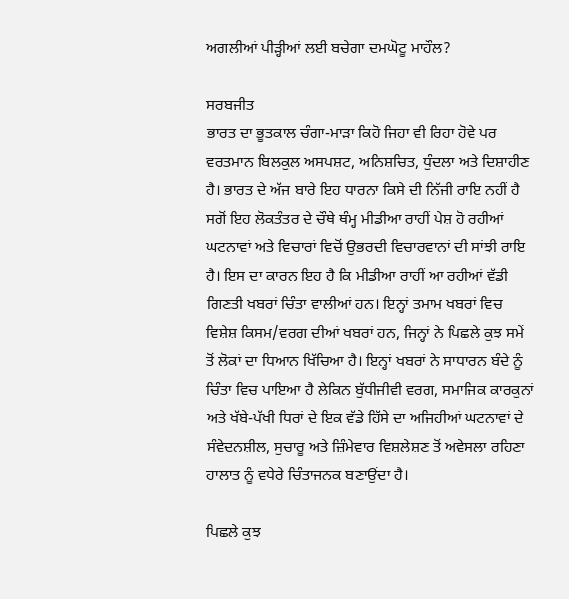ਅਗਲੀਆਂ ਪੀੜ੍ਹੀਆਂ ਲਈ ਬਚੇਗਾ ਦਮਘੋਟੂ ਮਾਹੌਲ?

ਸਰਬਜੀਤ
ਭਾਰਤ ਦਾ ਭੂਤਕਾਲ ਚੰਗਾ-ਮਾੜਾ ਕਿਹੋ ਜਿਹਾ ਵੀ ਰਿਹਾ ਹੋਵੇ ਪਰ ਵਰਤਮਾਨ ਬਿਲਕੁਲ ਅਸਪਸ਼ਟ, ਅਨਿਸ਼ਚਿਤ, ਧੁੰਦਲਾ ਅਤੇ ਦਿਸ਼ਾਹੀਣ ਹੈ। ਭਾਰਤ ਦੇ ਅੱਜ ਬਾਰੇ ਇਹ ਧਾਰਨਾ ਕਿਸੇ ਦੀ ਨਿੱਜੀ ਰਾਇ ਨਹੀਂ ਹੈ ਸਗੋਂ ਇਹ ਲੋਕਤੰਤਰ ਦੇ ਚੌਥੇ ਥੰਮ੍ਹ ਮੀਡੀਆ ਰਾਹੀਂ ਪੇਸ਼ ਹੋ ਰਹੀਆਂ ਘਟਨਾਵਾਂ ਅਤੇ ਵਿਚਾਰਾਂ ਵਿਚੋਂ ਉਭਰਦੀ ਵਿਚਾਰਵਾਨਾਂ ਦੀ ਸਾਂਝੀ ਰਾਇ ਹੈ। ਇਸ ਦਾ ਕਾਰਨ ਇਹ ਹੈ ਕਿ ਮੀਡੀਆ ਰਾਹੀਂ ਆ ਰਹੀਆਂ ਵੱਡੀ ਗਿਣਤੀ ਖਬਰਾਂ ਚਿੰਤਾ ਵਾਲੀਆਂ ਹਨ। ਇਨ੍ਹਾਂ ਤਮਾਮ ਖਬਰਾਂ ਵਿਚ ਵਿਸ਼ੇਸ਼ ਕਿਸਮ/ਵਰਗ ਦੀਆਂ ਖਬਰਾਂ ਹਨ, ਜਿਨ੍ਹਾਂ ਨੇ ਪਿਛਲੇ ਕੁਝ ਸਮੇਂ ਤੋਂ ਲੋਕਾਂ ਦਾ ਧਿਆਨ ਖਿੱਚਿਆ ਹੈ। ਇਨ੍ਹਾਂ ਖਬਰਾਂ ਨੇ ਸਾਧਾਰਨ ਬੰਦੇ ਨੂੰ ਚਿੰਤਾ ਵਿਚ ਪਾਇਆ ਹੈ ਲੇਕਿਨ ਬੁੱਧੀਜੀਵੀ ਵਰਗ, ਸਮਾਜਿਕ ਕਾਰਕੁਨਾਂ ਅਤੇ ਖੱਬੇ-ਪੱਖੀ ਧਿਰਾਂ ਦੇ ਇਕ ਵੱਡੇ ਹਿੱਸੇ ਦਾ ਅਜਿਹੀਆਂ ਘਟਨਾਵਾਂ ਦੇ ਸੰਵੇਦਨਸ਼ੀਲ, ਸੁਚਾਰੂ ਅਤੇ ਜ਼ਿੰਮੇਵਾਰ ਵਿਸ਼ਲੇਸ਼ਣ ਤੋਂ ਅਵੇਸਲਾ ਰਹਿਣਾ ਹਾਲਾਤ ਨੂੰ ਵਧੇਰੇ ਚਿੰਤਾਜਨਕ ਬਣਾਉਂਦਾ ਹੈ।

ਪਿਛਲੇ ਕੁਝ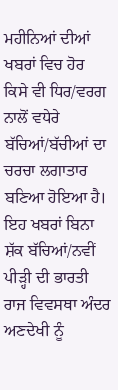ਮਹੀਨਿਆਂ ਦੀਆਂ ਖਬਰਾਂ ਵਿਚ ਹੋਰ ਕਿਸੇ ਵੀ ਧਿਰ/ਵਰਗ ਨਾਲੋਂ ਵਧੇਰੇ ਬੱਚਿਆਂ/ਬੱਚੀਆਂ ਦਾ ਚਰਚਾ ਲਗਾਤਾਰ ਬਣਿਆ ਹੋਇਆ ਹੈ। ਇਹ ਖਬਰਾਂ ਬਿਨਾ ਸ਼ੱਕ ਬੱਚਿਆਂ/ਨਵੀਂ ਪੀੜ੍ਹੀ ਦੀ ਭਾਰਤੀ ਰਾਜ ਵਿਵਸਥਾ ਅੰਦਰ ਅਣਦੇਖੀ ਨੂੰ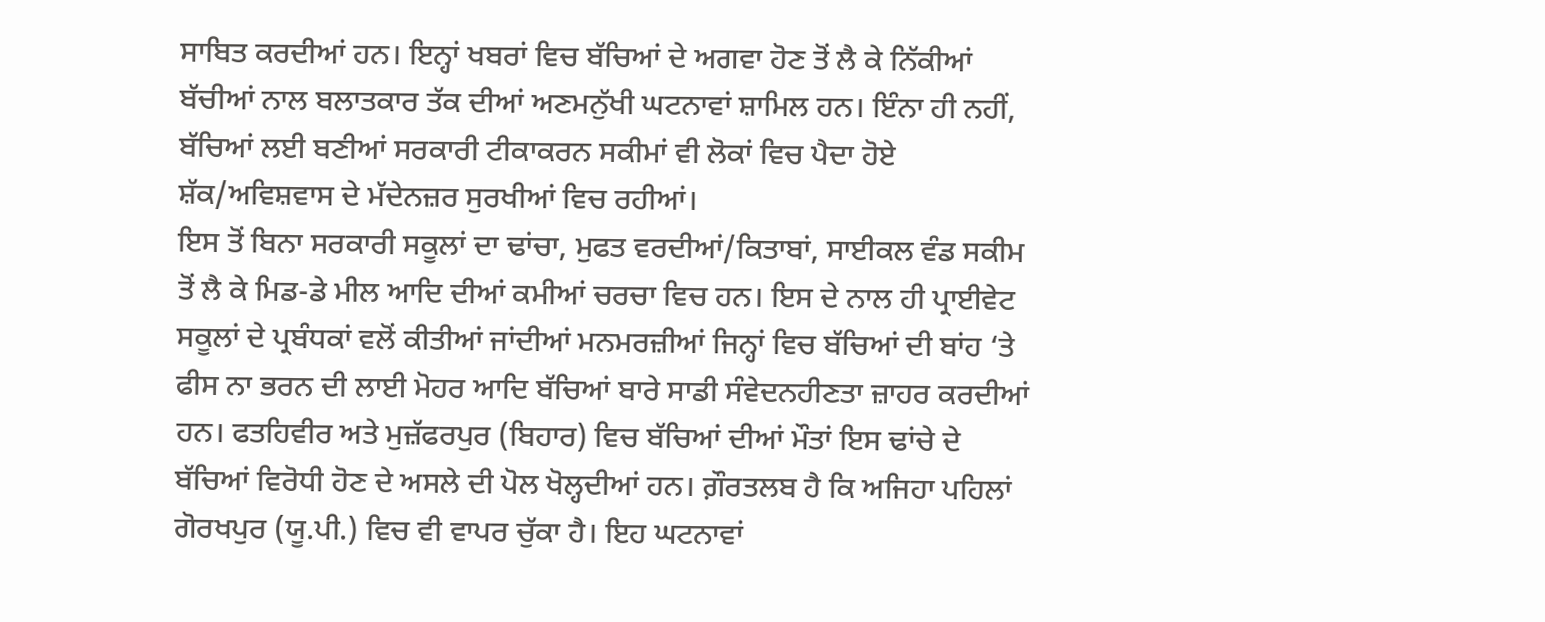ਸਾਬਿਤ ਕਰਦੀਆਂ ਹਨ। ਇਨ੍ਹਾਂ ਖਬਰਾਂ ਵਿਚ ਬੱਚਿਆਂ ਦੇ ਅਗਵਾ ਹੋਣ ਤੋਂ ਲੈ ਕੇ ਨਿੱਕੀਆਂ ਬੱਚੀਆਂ ਨਾਲ ਬਲਾਤਕਾਰ ਤੱਕ ਦੀਆਂ ਅਣਮਨੁੱਖੀ ਘਟਨਾਵਾਂ ਸ਼ਾਮਿਲ ਹਨ। ਇੰਨਾ ਹੀ ਨਹੀਂ, ਬੱਚਿਆਂ ਲਈ ਬਣੀਆਂ ਸਰਕਾਰੀ ਟੀਕਾਕਰਨ ਸਕੀਮਾਂ ਵੀ ਲੋਕਾਂ ਵਿਚ ਪੈਦਾ ਹੋਏ ਸ਼ੱਕ/ਅਵਿਸ਼ਵਾਸ ਦੇ ਮੱਦੇਨਜ਼ਰ ਸੁਰਖੀਆਂ ਵਿਚ ਰਹੀਆਂ।
ਇਸ ਤੋਂ ਬਿਨਾ ਸਰਕਾਰੀ ਸਕੂਲਾਂ ਦਾ ਢਾਂਚਾ, ਮੁਫਤ ਵਰਦੀਆਂ/ਕਿਤਾਬਾਂ, ਸਾਈਕਲ ਵੰਡ ਸਕੀਮ ਤੋਂ ਲੈ ਕੇ ਮਿਡ-ਡੇ ਮੀਲ ਆਦਿ ਦੀਆਂ ਕਮੀਆਂ ਚਰਚਾ ਵਿਚ ਹਨ। ਇਸ ਦੇ ਨਾਲ ਹੀ ਪ੍ਰਾਈਵੇਟ ਸਕੂਲਾਂ ਦੇ ਪ੍ਰਬੰਧਕਾਂ ਵਲੋਂ ਕੀਤੀਆਂ ਜਾਂਦੀਆਂ ਮਨਮਰਜ਼ੀਆਂ ਜਿਨ੍ਹਾਂ ਵਿਚ ਬੱਚਿਆਂ ਦੀ ਬਾਂਹ ‘ਤੇ ਫੀਸ ਨਾ ਭਰਨ ਦੀ ਲਾਈ ਮੋਹਰ ਆਦਿ ਬੱਚਿਆਂ ਬਾਰੇ ਸਾਡੀ ਸੰਵੇਦਨਹੀਣਤਾ ਜ਼ਾਹਰ ਕਰਦੀਆਂ ਹਨ। ਫਤਹਿਵੀਰ ਅਤੇ ਮੁਜ਼ੱਫਰਪੁਰ (ਬਿਹਾਰ) ਵਿਚ ਬੱਚਿਆਂ ਦੀਆਂ ਮੌਤਾਂ ਇਸ ਢਾਂਚੇ ਦੇ ਬੱਚਿਆਂ ਵਿਰੋਧੀ ਹੋਣ ਦੇ ਅਸਲੇ ਦੀ ਪੋਲ ਖੋਲ੍ਹਦੀਆਂ ਹਨ। ਗ਼ੌਰਤਲਬ ਹੈ ਕਿ ਅਜਿਹਾ ਪਹਿਲਾਂ ਗੋਰਖਪੁਰ (ਯੂ.ਪੀ.) ਵਿਚ ਵੀ ਵਾਪਰ ਚੁੱਕਾ ਹੈ। ਇਹ ਘਟਨਾਵਾਂ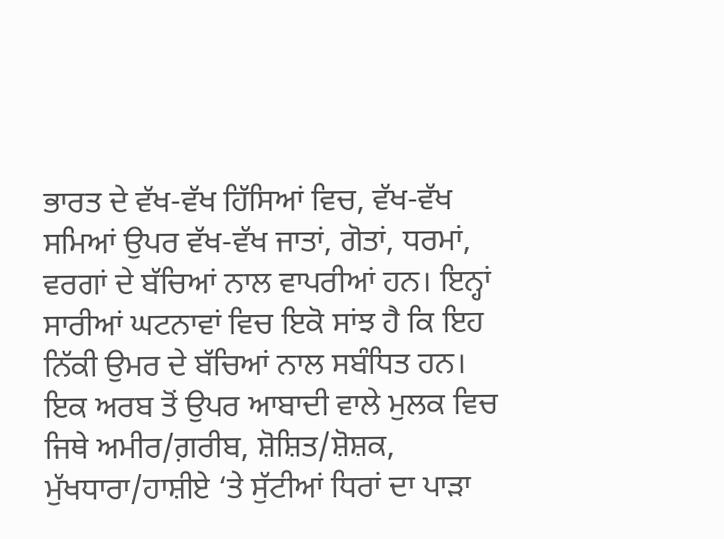ਭਾਰਤ ਦੇ ਵੱਖ-ਵੱਖ ਹਿੱਸਿਆਂ ਵਿਚ, ਵੱਖ-ਵੱਖ ਸਮਿਆਂ ਉਪਰ ਵੱਖ-ਵੱਖ ਜਾਤਾਂ, ਗੋਤਾਂ, ਧਰਮਾਂ, ਵਰਗਾਂ ਦੇ ਬੱਚਿਆਂ ਨਾਲ ਵਾਪਰੀਆਂ ਹਨ। ਇਨ੍ਹਾਂ ਸਾਰੀਆਂ ਘਟਨਾਵਾਂ ਵਿਚ ਇਕੋ ਸਾਂਝ ਹੈ ਕਿ ਇਹ ਨਿੱਕੀ ਉਮਰ ਦੇ ਬੱਚਿਆਂ ਨਾਲ ਸਬੰਧਿਤ ਹਨ। ਇਕ ਅਰਬ ਤੋਂ ਉਪਰ ਆਬਾਦੀ ਵਾਲੇ ਮੁਲਕ ਵਿਚ ਜਿਥੇ ਅਮੀਰ/ਗ਼ਰੀਬ, ਸ਼ੋਸ਼ਿਤ/ਸ਼ੋਸ਼ਕ, ਮੁੱਖਧਾਰਾ/ਹਾਸ਼ੀਏ ‘ਤੇ ਸੁੱਟੀਆਂ ਧਿਰਾਂ ਦਾ ਪਾੜਾ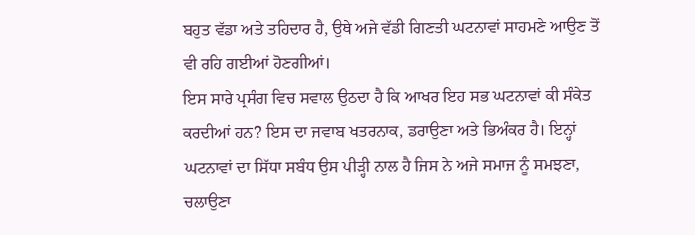ਬਹੁਤ ਵੱਡਾ ਅਤੇ ਤਹਿਦਾਰ ਹੈ, ਉਥੇ ਅਜੇ ਵੱਡੀ ਗਿਣਤੀ ਘਟਨਾਵਾਂ ਸਾਹਮਣੇ ਆਉਣ ਤੋਂ ਵੀ ਰਹਿ ਗਈਆਂ ਹੋਣਗੀਆਂ।
ਇਸ ਸਾਰੇ ਪ੍ਰਸੰਗ ਵਿਚ ਸਵਾਲ ਉਠਦਾ ਹੈ ਕਿ ਆਖਰ ਇਹ ਸਭ ਘਟਨਾਵਾਂ ਕੀ ਸੰਕੇਤ ਕਰਦੀਆਂ ਹਨ? ਇਸ ਦਾ ਜਵਾਬ ਖਤਰਨਾਕ, ਡਰਾਉਣਾ ਅਤੇ ਭਿਅੰਕਰ ਹੈ। ਇਨ੍ਹਾਂ ਘਟਨਾਵਾਂ ਦਾ ਸਿੱਧਾ ਸਬੰਧ ਉਸ ਪੀੜ੍ਹੀ ਨਾਲ ਹੈ ਜਿਸ ਨੇ ਅਜੇ ਸਮਾਜ ਨੂੰ ਸਮਝਣਾ, ਚਲਾਉਣਾ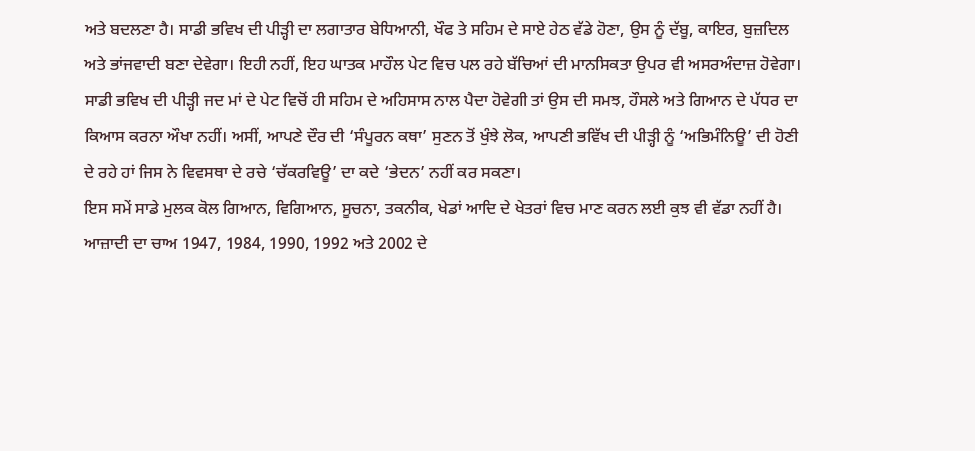ਅਤੇ ਬਦਲਣਾ ਹੈ। ਸਾਡੀ ਭਵਿਖ ਦੀ ਪੀੜ੍ਹੀ ਦਾ ਲਗਾਤਾਰ ਬੇਧਿਆਨੀ, ਖੌਫ ਤੇ ਸਹਿਮ ਦੇ ਸਾਏ ਹੇਠ ਵੱਡੇ ਹੋਣਾ, ਉਸ ਨੂੰ ਦੱਬੂ, ਕਾਇਰ, ਬੁਜ਼ਦਿਲ ਅਤੇ ਭਾਂਜਵਾਦੀ ਬਣਾ ਦੇਵੇਗਾ। ਇਹੀ ਨਹੀਂ, ਇਹ ਘਾਤਕ ਮਾਹੌਲ ਪੇਟ ਵਿਚ ਪਲ ਰਹੇ ਬੱਚਿਆਂ ਦੀ ਮਾਨਸਿਕਤਾ ਉਪਰ ਵੀ ਅਸਰਅੰਦਾਜ਼ ਹੋਵੇਗਾ। ਸਾਡੀ ਭਵਿਖ ਦੀ ਪੀੜ੍ਹੀ ਜਦ ਮਾਂ ਦੇ ਪੇਟ ਵਿਚੋਂ ਹੀ ਸਹਿਮ ਦੇ ਅਹਿਸਾਸ ਨਾਲ ਪੈਦਾ ਹੋਵੇਗੀ ਤਾਂ ਉਸ ਦੀ ਸਮਝ, ਹੌਸਲੇ ਅਤੇ ਗਿਆਨ ਦੇ ਪੱਧਰ ਦਾ ਕਿਆਸ ਕਰਨਾ ਔਖਾ ਨਹੀਂ। ਅਸੀਂ, ਆਪਣੇ ਦੌਰ ਦੀ ‘ਸੰਪੂਰਨ ਕਥਾ’ ਸੁਣਨ ਤੋਂ ਖੁੰਝੇ ਲੋਕ, ਆਪਣੀ ਭਵਿੱਖ ਦੀ ਪੀੜ੍ਹੀ ਨੂੰ ‘ਅਭਿਮੰਨਿਊ’ ਦੀ ਹੋਣੀ ਦੇ ਰਹੇ ਹਾਂ ਜਿਸ ਨੇ ਵਿਵਸਥਾ ਦੇ ਰਚੇ ‘ਚੱਕਰਵਿਊ’ ਦਾ ਕਦੇ ‘ਭੇਦਨ’ ਨਹੀਂ ਕਰ ਸਕਣਾ।
ਇਸ ਸਮੇਂ ਸਾਡੇ ਮੁਲਕ ਕੋਲ ਗਿਆਨ, ਵਿਗਿਆਨ, ਸੂਚਨਾ, ਤਕਨੀਕ, ਖੇਡਾਂ ਆਦਿ ਦੇ ਖੇਤਰਾਂ ਵਿਚ ਮਾਣ ਕਰਨ ਲਈ ਕੁਝ ਵੀ ਵੱਡਾ ਨਹੀਂ ਹੈ। ਆਜ਼ਾਦੀ ਦਾ ਚਾਅ 1947, 1984, 1990, 1992 ਅਤੇ 2002 ਦੇ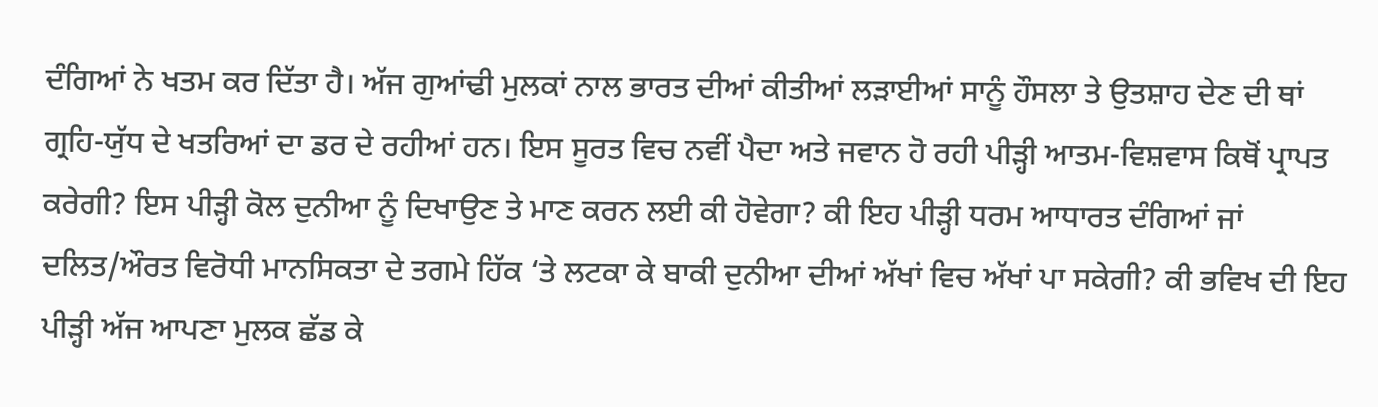ਦੰਗਿਆਂ ਨੇ ਖਤਮ ਕਰ ਦਿੱਤਾ ਹੈ। ਅੱਜ ਗੁਆਂਢੀ ਮੁਲਕਾਂ ਨਾਲ ਭਾਰਤ ਦੀਆਂ ਕੀਤੀਆਂ ਲੜਾਈਆਂ ਸਾਨੂੰ ਹੌਸਲਾ ਤੇ ਉਤਸ਼ਾਹ ਦੇਣ ਦੀ ਥਾਂ ਗ੍ਰਹਿ-ਯੁੱਧ ਦੇ ਖਤਰਿਆਂ ਦਾ ਡਰ ਦੇ ਰਹੀਆਂ ਹਨ। ਇਸ ਸੂਰਤ ਵਿਚ ਨਵੀਂ ਪੈਦਾ ਅਤੇ ਜਵਾਨ ਹੋ ਰਹੀ ਪੀੜ੍ਹੀ ਆਤਮ-ਵਿਸ਼ਵਾਸ ਕਿਥੋਂ ਪ੍ਰਾਪਤ ਕਰੇਗੀ? ਇਸ ਪੀੜ੍ਹੀ ਕੋਲ ਦੁਨੀਆ ਨੂੰ ਦਿਖਾਉਣ ਤੇ ਮਾਣ ਕਰਨ ਲਈ ਕੀ ਹੋਵੇਗਾ? ਕੀ ਇਹ ਪੀੜ੍ਹੀ ਧਰਮ ਆਧਾਰਤ ਦੰਗਿਆਂ ਜਾਂ ਦਲਿਤ/ਔਰਤ ਵਿਰੋਧੀ ਮਾਨਸਿਕਤਾ ਦੇ ਤਗਮੇ ਹਿੱਕ ‘ਤੇ ਲਟਕਾ ਕੇ ਬਾਕੀ ਦੁਨੀਆ ਦੀਆਂ ਅੱਖਾਂ ਵਿਚ ਅੱਖਾਂ ਪਾ ਸਕੇਗੀ? ਕੀ ਭਵਿਖ ਦੀ ਇਹ ਪੀੜ੍ਹੀ ਅੱਜ ਆਪਣਾ ਮੁਲਕ ਛੱਡ ਕੇ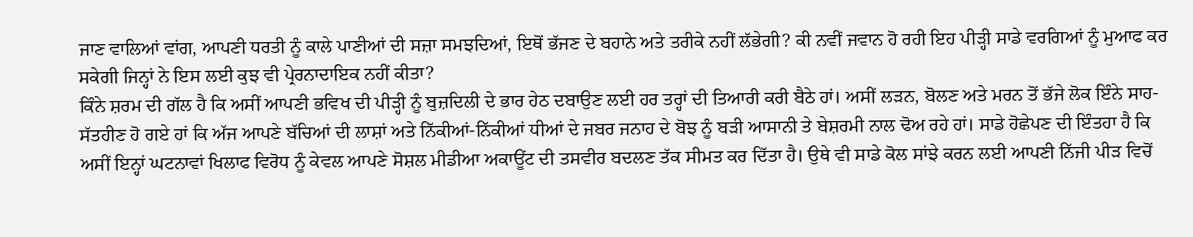ਜਾਣ ਵਾਲਿਆਂ ਵਾਂਗ, ਆਪਣੀ ਧਰਤੀ ਨੂੰ ਕਾਲੇ ਪਾਣੀਆਂ ਦੀ ਸਜ਼ਾ ਸਮਝਦਿਆਂ, ਇਥੋਂ ਭੱਜਣ ਦੇ ਬਹਾਨੇ ਅਤੇ ਤਰੀਕੇ ਨਹੀਂ ਲੱਭੇਗੀ? ਕੀ ਨਵੀਂ ਜਵਾਨ ਹੋ ਰਹੀ ਇਹ ਪੀੜ੍ਹੀ ਸਾਡੇ ਵਰਗਿਆਂ ਨੂੰ ਮੁਆਫ ਕਰ ਸਕੇਗੀ ਜਿਨ੍ਹਾਂ ਨੇ ਇਸ ਲਈ ਕੁਝ ਵੀ ਪ੍ਰੇਰਨਾਦਾਇਕ ਨਹੀਂ ਕੀਤਾ?
ਕਿੰਨੇ ਸ਼ਰਮ ਦੀ ਗੱਲ ਹੈ ਕਿ ਅਸੀਂ ਆਪਣੀ ਭਵਿਖ ਦੀ ਪੀੜ੍ਹੀ ਨੂੰ ਬੁਜ਼ਦਿਲੀ ਦੇ ਭਾਰ ਹੇਠ ਦਬਾਉਣ ਲਈ ਹਰ ਤਰ੍ਹਾਂ ਦੀ ਤਿਆਰੀ ਕਰੀ ਬੈਠੇ ਹਾਂ। ਅਸੀਂ ਲੜਨ, ਬੋਲਣ ਅਤੇ ਮਰਨ ਤੋਂ ਭੱਜੇ ਲੋਕ ਇੰਨੇ ਸਾਹ-ਸੱਤਹੀਣ ਹੋ ਗਏ ਹਾਂ ਕਿ ਅੱਜ ਆਪਣੇ ਬੱਚਿਆਂ ਦੀ ਲਾਸ਼ਾਂ ਅਤੇ ਨਿੱਕੀਆਂ-ਨਿੱਕੀਆਂ ਧੀਆਂ ਦੇ ਜਬਰ ਜਨਾਹ ਦੇ ਬੋਝ ਨੂੰ ਬੜੀ ਆਸਾਨੀ ਤੇ ਬੇਸ਼ਰਮੀ ਨਾਲ ਢੋਅ ਰਹੇ ਹਾਂ। ਸਾਡੇ ਹੋਛੇਪਣ ਦੀ ਇੰਤਹਾ ਹੈ ਕਿ ਅਸੀਂ ਇਨ੍ਹਾਂ ਘਟਨਾਵਾਂ ਖਿਲਾਫ ਵਿਰੋਧ ਨੂੰ ਕੇਵਲ ਆਪਣੇ ਸੋਸ਼ਲ ਮੀਡੀਆ ਅਕਾਊਂਟ ਦੀ ਤਸਵੀਰ ਬਦਲਣ ਤੱਕ ਸੀਮਤ ਕਰ ਦਿੱਤਾ ਹੈ। ਉਥੇ ਵੀ ਸਾਡੇ ਕੋਲ ਸਾਂਝੇ ਕਰਨ ਲਈ ਆਪਣੀ ਨਿੱਜੀ ਪੀੜ ਵਿਚੋਂ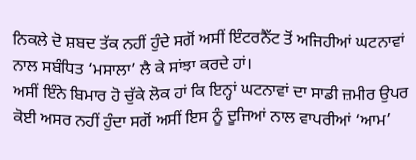ਨਿਕਲੇ ਦੋ ਸ਼ਬਦ ਤੱਕ ਨਹੀਂ ਹੁੰਦੇ ਸਗੋਂ ਅਸੀਂ ਇੰਟਰਨੈੱਟ ਤੋਂ ਅਜਿਹੀਆਂ ਘਟਨਾਵਾਂ ਨਾਲ ਸਬੰਧਿਤ ‘ਮਸਾਲਾ’ ਲੈ ਕੇ ਸਾਂਝਾ ਕਰਦੇ ਹਾਂ।
ਅਸੀਂ ਇੰਨੇ ਬਿਮਾਰ ਹੋ ਚੁੱਕੇ ਲੋਕ ਹਾਂ ਕਿ ਇਨ੍ਹਾਂ ਘਟਨਾਵਾਂ ਦਾ ਸਾਡੀ ਜ਼ਮੀਰ ਉਪਰ ਕੋਈ ਅਸਰ ਨਹੀਂ ਹੁੰਦਾ ਸਗੋਂ ਅਸੀਂ ਇਸ ਨੂੰ ਦੂਜਿਆਂ ਨਾਲ ਵਾਪਰੀਆਂ ‘ਆਮ’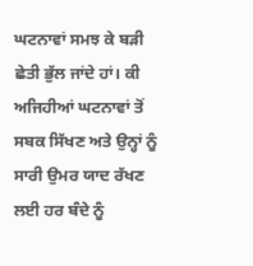ਘਟਨਾਵਾਂ ਸਮਝ ਕੇ ਬੜੀ ਛੇਤੀ ਭੁੱਲ ਜਾਂਦੇ ਹਾਂ। ਕੀ ਅਜਿਹੀਆਂ ਘਟਨਾਵਾਂ ਤੋਂ ਸਬਕ ਸਿੱਖਣ ਅਤੇ ਉਨ੍ਹਾਂ ਨੂੰ ਸਾਰੀ ਉਮਰ ਯਾਦ ਰੱਖਣ ਲਈ ਹਰ ਬੰਦੇ ਨੂੰ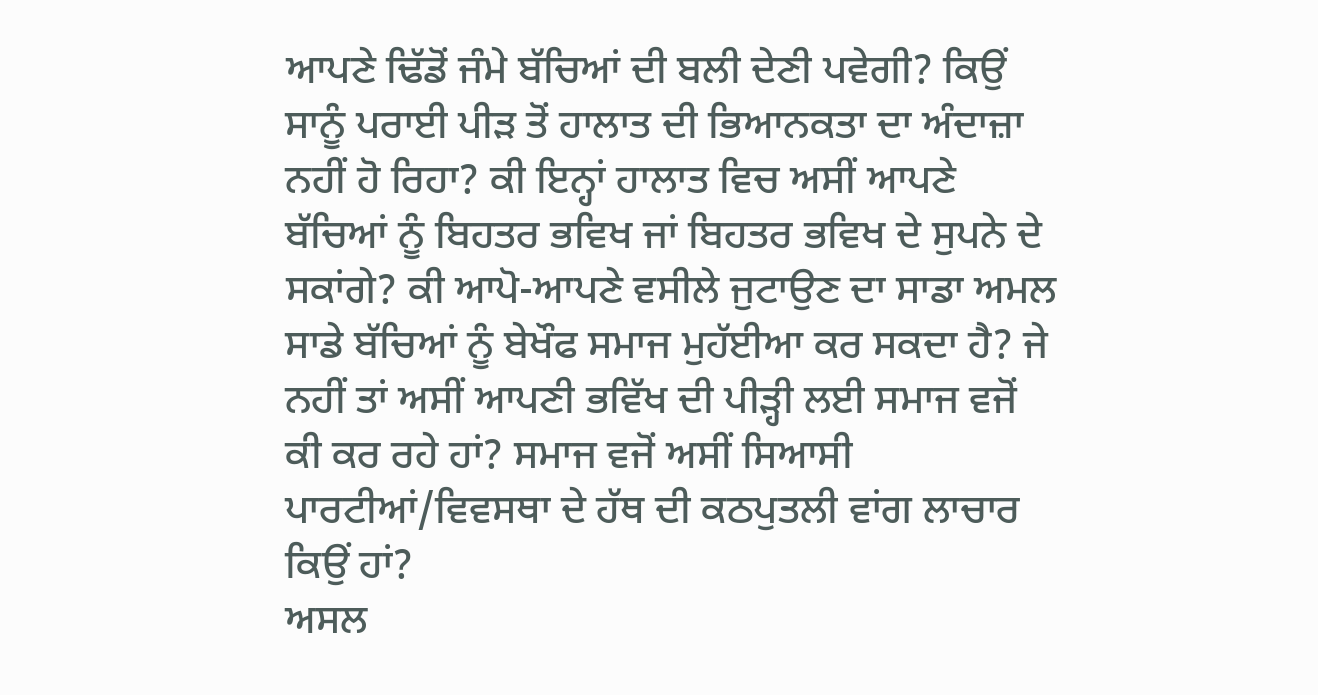ਆਪਣੇ ਢਿੱਡੋਂ ਜੰਮੇ ਬੱਚਿਆਂ ਦੀ ਬਲੀ ਦੇਣੀ ਪਵੇਗੀ? ਕਿਉਂ ਸਾਨੂੰ ਪਰਾਈ ਪੀੜ ਤੋਂ ਹਾਲਾਤ ਦੀ ਭਿਆਨਕਤਾ ਦਾ ਅੰਦਾਜ਼ਾ ਨਹੀਂ ਹੋ ਰਿਹਾ? ਕੀ ਇਨ੍ਹਾਂ ਹਾਲਾਤ ਵਿਚ ਅਸੀਂ ਆਪਣੇ ਬੱਚਿਆਂ ਨੂੰ ਬਿਹਤਰ ਭਵਿਖ ਜਾਂ ਬਿਹਤਰ ਭਵਿਖ ਦੇ ਸੁਪਨੇ ਦੇ ਸਕਾਂਗੇ? ਕੀ ਆਪੋ-ਆਪਣੇ ਵਸੀਲੇ ਜੁਟਾਉਣ ਦਾ ਸਾਡਾ ਅਮਲ ਸਾਡੇ ਬੱਚਿਆਂ ਨੂੰ ਬੇਖੌਫ ਸਮਾਜ ਮੁਹੱਈਆ ਕਰ ਸਕਦਾ ਹੈ? ਜੇ ਨਹੀਂ ਤਾਂ ਅਸੀਂ ਆਪਣੀ ਭਵਿੱਖ ਦੀ ਪੀੜ੍ਹੀ ਲਈ ਸਮਾਜ ਵਜੋਂ ਕੀ ਕਰ ਰਹੇ ਹਾਂ? ਸਮਾਜ ਵਜੋਂ ਅਸੀਂ ਸਿਆਸੀ ਪਾਰਟੀਆਂ/ਵਿਵਸਥਾ ਦੇ ਹੱਥ ਦੀ ਕਠਪੁਤਲੀ ਵਾਂਗ ਲਾਚਾਰ ਕਿਉਂ ਹਾਂ?
ਅਸਲ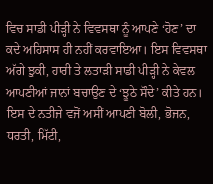ਵਿਚ ਸਾਡੀ ਪੀੜ੍ਹੀ ਨੇ ਵਿਵਸਥਾ ਨੂੰ ਆਪਣੇ ‘ਹੋਣ’ ਦਾ ਕਦੇ ਅਹਿਸਾਸ ਹੀ ਨਹੀਂ ਕਰਵਾਇਆ। ਇਸ ਵਿਵਸਥਾ ਅੱਗੇ ਝੁਕੀ, ਹਾਰੀ ਤੇ ਲਤਾੜੀ ਸਾਡੀ ਪੀੜ੍ਹੀ ਨੇ ਕੇਵਲ ਆਪਣੀਆਂ ਜਾਨਾਂ ਬਚਾਉਣ ਦੇ ‘ਝੂਠੇ ਸੌਦੇ’ ਕੀਤੇ ਹਨ। ਇਸ ਦੇ ਨਤੀਜੇ ਵਜੋਂ ਅਸੀਂ ਆਪਣੀ ਬੋਲੀ, ਭੋਜਨ, ਧਰਤੀ, ਮਿੱਟੀ,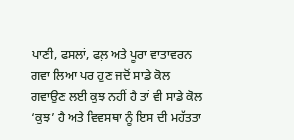ਪਾਣੀ, ਫਸਲਾਂ, ਫਲ਼ ਅਤੇ ਪੂਰਾ ਵਾਤਾਵਰਨ ਗਵਾ ਲਿਆ ਪਰ ਹੁਣ ਜਦੋਂ ਸਾਡੇ ਕੋਲ ਗਵਾਉਣ ਲਈ ਕੁਝ ਨਹੀਂ ਹੈ ਤਾਂ ਵੀ ਸਾਡੇ ਕੋਲ ‘ਕੁਝ’ ਹੈ ਅਤੇ ਵਿਵਸਥਾ ਨੂੰ ਇਸ ਦੀ ਮਹੱਤਤਾ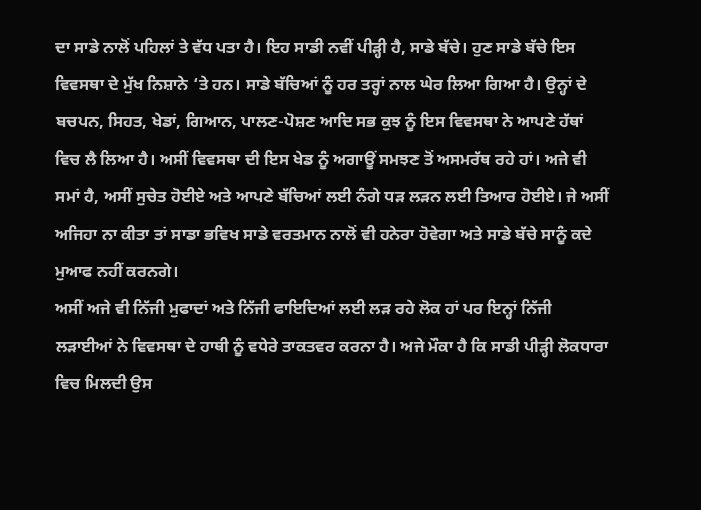ਦਾ ਸਾਡੇ ਨਾਲੋਂ ਪਹਿਲਾਂ ਤੇ ਵੱਧ ਪਤਾ ਹੈ। ਇਹ ਸਾਡੀ ਨਵੀਂ ਪੀੜ੍ਹੀ ਹੈ, ਸਾਡੇ ਬੱਚੇ। ਹੁਣ ਸਾਡੇ ਬੱਚੇ ਇਸ ਵਿਵਸਥਾ ਦੇ ਮੁੱਖ ਨਿਸ਼ਾਨੇ ‘ਤੇ ਹਨ। ਸਾਡੇ ਬੱਚਿਆਂ ਨੂੰ ਹਰ ਤਰ੍ਹਾਂ ਨਾਲ ਘੇਰ ਲਿਆ ਗਿਆ ਹੈ। ਉਨ੍ਹਾਂ ਦੇ ਬਚਪਨ, ਸਿਹਤ, ਖੇਡਾਂ, ਗਿਆਨ, ਪਾਲਣ-ਪੋਸ਼ਣ ਆਦਿ ਸਭ ਕੁਝ ਨੂੰ ਇਸ ਵਿਵਸਥਾ ਨੇ ਆਪਣੇ ਹੱਥਾਂ ਵਿਚ ਲੈ ਲਿਆ ਹੈ। ਅਸੀਂ ਵਿਵਸਥਾ ਦੀ ਇਸ ਖੇਡ ਨੂੰ ਅਗਾਊਂ ਸਮਝਣ ਤੋਂ ਅਸਮਰੱਥ ਰਹੇ ਹਾਂ। ਅਜੇ ਵੀ ਸਮਾਂ ਹੈ, ਅਸੀਂ ਸੁਚੇਤ ਹੋਈਏ ਅਤੇ ਆਪਣੇ ਬੱਚਿਆਂ ਲਈ ਨੰਗੇ ਧੜ ਲੜਨ ਲਈ ਤਿਆਰ ਹੋਈਏ। ਜੇ ਅਸੀਂ ਅਜਿਹਾ ਨਾ ਕੀਤਾ ਤਾਂ ਸਾਡਾ ਭਵਿਖ ਸਾਡੇ ਵਰਤਮਾਨ ਨਾਲੋਂ ਵੀ ਹਨੇਰਾ ਹੋਵੇਗਾ ਅਤੇ ਸਾਡੇ ਬੱਚੇ ਸਾਨੂੰ ਕਦੇ ਮੁਆਫ ਨਹੀਂ ਕਰਨਗੇ।
ਅਸੀਂ ਅਜੇ ਵੀ ਨਿੱਜੀ ਮੁਫਾਦਾਂ ਅਤੇ ਨਿੱਜੀ ਫਾਇਦਿਆਂ ਲਈ ਲੜ ਰਹੇ ਲੋਕ ਹਾਂ ਪਰ ਇਨ੍ਹਾਂ ਨਿੱਜੀ ਲੜਾਈਆਂ ਨੇ ਵਿਵਸਥਾ ਦੇ ਹਾਥੀ ਨੂੰ ਵਧੇਰੇ ਤਾਕਤਵਰ ਕਰਨਾ ਹੈ। ਅਜੇ ਮੌਕਾ ਹੈ ਕਿ ਸਾਡੀ ਪੀੜ੍ਹੀ ਲੋਕਧਾਰਾ ਵਿਚ ਮਿਲਦੀ ਉਸ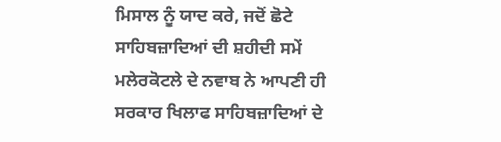ਮਿਸਾਲ ਨੂੰ ਯਾਦ ਕਰੇ, ਜਦੋਂ ਛੋਟੇ ਸਾਹਿਬਜ਼ਾਦਿਆਂ ਦੀ ਸ਼ਹੀਦੀ ਸਮੇਂ ਮਲੇਰਕੋਟਲੇ ਦੇ ਨਵਾਬ ਨੇ ਆਪਣੀ ਹੀ ਸਰਕਾਰ ਖਿਲਾਫ ਸਾਹਿਬਜ਼ਾਦਿਆਂ ਦੇ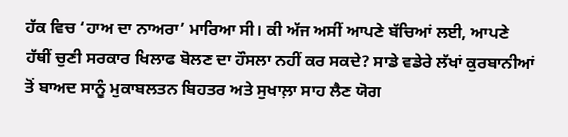ਹੱਕ ਵਿਚ ‘ਹਾਅ ਦਾ ਨਾਅਰਾ’ ਮਾਰਿਆ ਸੀ। ਕੀ ਅੱਜ ਅਸੀਂ ਆਪਣੇ ਬੱਚਿਆਂ ਲਈ, ਆਪਣੇ ਹੱਥੀਂ ਚੁਣੀ ਸਰਕਾਰ ਖਿਲਾਫ ਬੋਲਣ ਦਾ ਹੌਸਲਾ ਨਹੀਂ ਕਰ ਸਕਦੇ? ਸਾਡੇ ਵਡੇਰੇ ਲੱਖਾਂ ਕੁਰਬਾਨੀਆਂ ਤੋਂ ਬਾਅਦ ਸਾਨੂੰ ਮੁਕਾਬਲਤਨ ਬਿਹਤਰ ਅਤੇ ਸੁਖਾਲ਼ਾ ਸਾਹ ਲੈਣ ਯੋਗ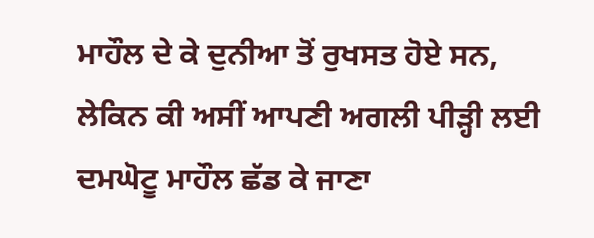ਮਾਹੌਲ ਦੇ ਕੇ ਦੁਨੀਆ ਤੋਂ ਰੁਖਸਤ ਹੋਏ ਸਨ, ਲੇਕਿਨ ਕੀ ਅਸੀਂ ਆਪਣੀ ਅਗਲੀ ਪੀੜ੍ਹੀ ਲਈ ਦਮਘੋਟੂ ਮਾਹੌਲ ਛੱਡ ਕੇ ਜਾਣਾ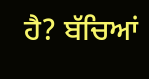ਹੈ? ਬੱਚਿਆਂ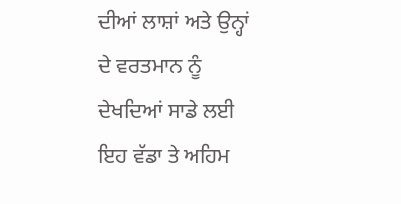ਦੀਆਂ ਲਾਸ਼ਾਂ ਅਤੇ ਉਨ੍ਹਾਂ ਦੇ ਵਰਤਮਾਨ ਨੂੰ ਦੇਖਦਿਆਂ ਸਾਡੇ ਲਈ ਇਹ ਵੱਡਾ ਤੇ ਅਹਿਮ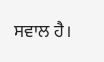ਸਵਾਲ ਹੈ।